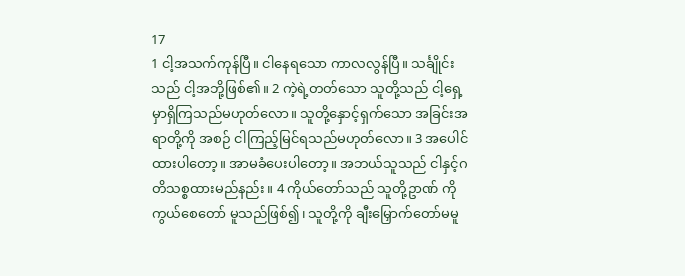17
1 ငါ့အသက်ကုန်ပြီ။ ငါနေရသော ကာလလွန်ပြီ။ သင်္ချိုင်းသည် ငါ့အဘို့ဖြစ်၏။ 2 ကဲ့ရဲ့တတ်သော သူတို့သည် ငါ့ရှေ့မှာရှိကြသည်မဟုတ်လော။ သူတို့နှောင့်ရှက်သော အခြင်းအရာတို့ကို အစဉ် ငါကြည့်မြင်ရသည်မဟုတ်လော။ 3 အပေါင်ထားပါတော့။ အာမခံပေးပါတော့။ အဘယ်သူသည် ငါနှင့်ဂတိသစ္စထားမည်နည်း။ 4 ကိုယ်တော်သည် သူတို့ဥာဏ် ကိုကွယ်စေတော် မူသည်ဖြစ်၍၊ သူတို့ကို ချီးမြှောက်တော်မမူ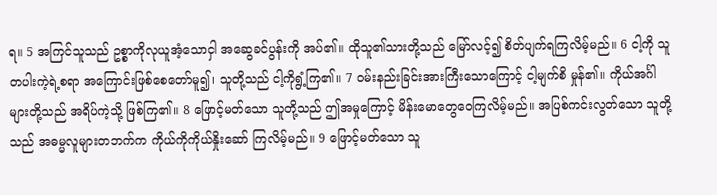ရ။ 5 အကြင်သူသည် ဥစ္စာကိုလုယူအံ့သောငှါ အဆွေခင်ပွန်းကို အပ်၏။ ထိုသူ၏သားတို့သည် မြော်လင့်၍ စိတ်ပျက်ရကြလိမ့်မည်။ 6 ငါ့ကို သူတပါးကဲ့ရဲ့စရာ အကြောင်းဖြစ်စေတော်မူ၍၊ သူတို့သည် ငါ့ကိုရွံ့ကြ၏။ 7 ဝမ်းနည်းခြင်းအားကြီးသောကြောင့် ငါ့မျက်စိ မှုန်၏။ ကိုယ်အင်္ဂါများတို့သည် အရိပ်ကဲ့သို့ ဖြစ်ကြ၏။ 8 ဖြောင့်မတ်သော သူတို့သည် ဤအမှုကြောင့် မိန်းမောတွေဝေကြလိမ့်မည်။ အပြစ်ကင်းလွတ်သော သူတို့သည် အဓမ္မလူများတဘက်က ကိုယ်ကိုကိုယ်နှိုးဆော် ကြလိမ့်မည်။ 9 ဖြောင့်မတ်သော သူ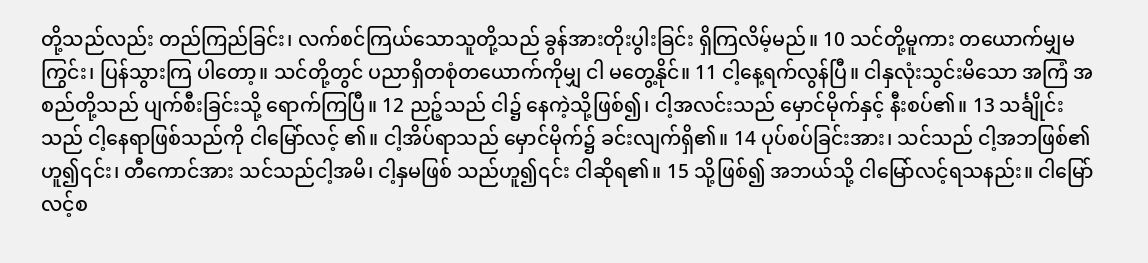တို့သည်လည်း တည်ကြည်ခြင်း၊ လက်စင်ကြယ်သောသူတို့သည် ခွန်အားတိုးပွါးခြင်း ရှိကြလိမ့်မည်။ 10 သင်တို့မူကား တယောက်မျှမကြွင်း၊ ပြန်သွားကြ ပါတော့။ သင်တို့တွင် ပညာရှိတစုံတယောက်ကိုမျှ ငါ မတွေ့နိုင်။ 11 ငါ့နေ့ရက်လွန်ပြီ။ ငါနှလုံးသွင်းမိသော အကြံ အစည်တို့သည် ပျက်စီးခြင်းသို့ ရောက်ကြပြီ။ 12 ညဉ့်သည် ငါ၌ နေကဲ့သို့ဖြစ်၍၊ ငါ့အလင်းသည် မှောင်မိုက်နှင့် နီးစပ်၏။ 13 သင်္ချိုင်းသည် ငါ့နေရာဖြစ်သည်ကို ငါမြော်လင့် ၏။ ငါ့အိပ်ရာသည် မှောင်မိုက်၌ ခင်းလျက်ရှိ၏။ 14 ပုပ်စပ်ခြင်းအား၊ သင်သည် ငါ့အဘဖြစ်၏ဟူ၍၎င်း၊ တီကောင်အား သင်သည်ငါ့အမိ၊ ငါ့နှမဖြစ် သည်ဟူ၍၎င်း ငါဆိုရ၏။ 15 သို့ဖြစ်၍ အဘယ်သို့ ငါမြော်လင့်ရသနည်း။ ငါမြော်လင့်စ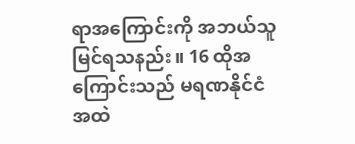ရာအကြောင်းကို အဘယ်သူမြင်ရသနည်း။ 16 ထိုအကြောင်းသည် မရဏနိုင်ငံအထဲ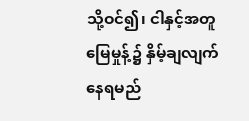သို့ဝင်၍၊ ငါနှင့်အတူ မြေမှုန့်၌ နှိမ့်ချလျက်နေရမည်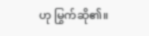ဟု မြွက်ဆို၏။